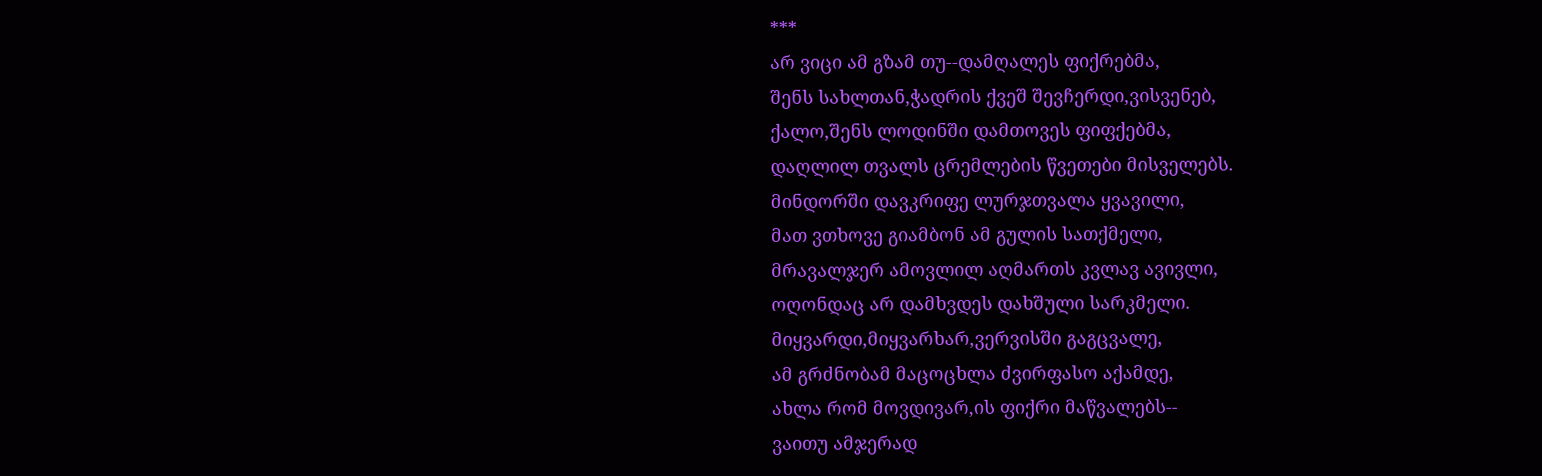***
არ ვიცი ამ გზამ თუ--დამღალეს ფიქრებმა,
შენს სახლთან,ჭადრის ქვეშ შევჩერდი,ვისვენებ,
ქალო,შენს ლოდინში დამთოვეს ფიფქებმა,
დაღლილ თვალს ცრემლების წვეთები მისველებს.
მინდორში დავკრიფე ლურჯთვალა ყვავილი,
მათ ვთხოვე გიამბონ ამ გულის სათქმელი,
მრავალჯერ ამოვლილ აღმართს კვლავ ავივლი,
ოღონდაც არ დამხვდეს დახშული სარკმელი.
მიყვარდი,მიყვარხარ,ვერვისში გაგცვალე,
ამ გრძნობამ მაცოცხლა ძვირფასო აქამდე,
ახლა რომ მოვდივარ,ის ფიქრი მაწვალებს--
ვაითუ ამჯერად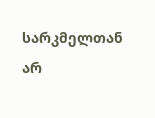სარკმელთან არ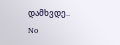დამხვდე..
No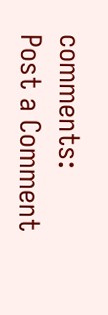comments:
Post a Comment